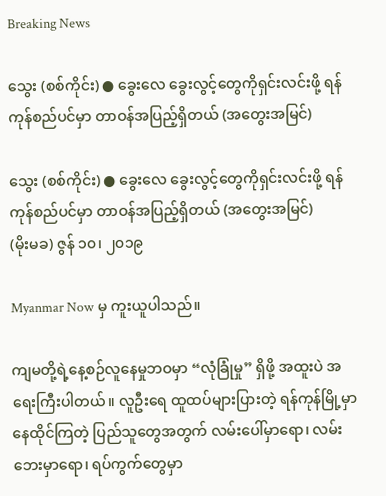Breaking News

သွေး (စစ်ကိုင်း) ● ခွေးလေ ခွေးလွင့်တွေကိုရှင်းလင်းဖို့ ရန်ကုန်စည်ပင်မှာ တာဝန်အပြည့်ရှိတယ် (အတွေးအမြင်)

သွေး (စစ်ကိုင်း) ● ခွေးလေ ခွေးလွင့်တွေကိုရှင်းလင်းဖို့ ရန်ကုန်စည်ပင်မှာ တာဝန်အပြည့်ရှိတယ် (အတွေးအမြင်)
(မိုးမခ) ဇွန် ၁၀၊ ၂၀၁၉

Myanmar Now မှ ကူးယူပါသည်။

ကျမတို့ရဲ့နေ့စဉ်လူနေမှုဘဝမှာ “လုံခြုံမှု” ရှိဖို့ အထူးပဲ အရေးကြီးပါတယ်။ လူဦးရေ ထူထပ်များပြားတဲ့ ရန်ကုန်မြို့မှာ နေထိုင်ကြတဲ့ ပြည်သူတွေအတွက် လမ်းပေါ်မှာရော၊ လမ်းဘေးမှာရော၊ ရပ်ကွက်တွေမှာ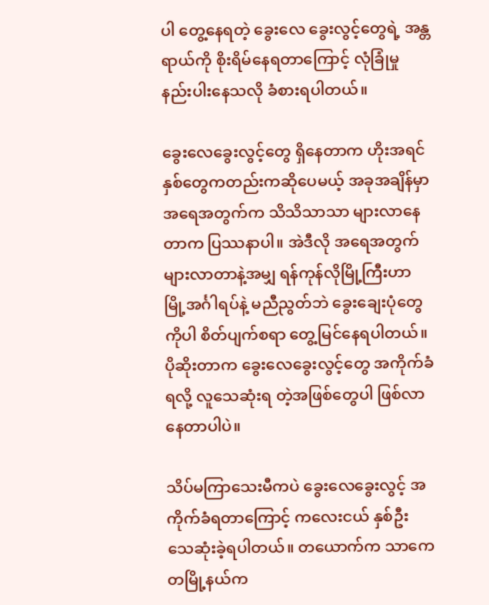ပါ တွေ့နေရတဲ့ ခွေးလေ ခွေးလွင့်တွေရဲ့ အန္တရာယ်ကို စိုးရိမ်နေရတာကြောင့် လုံခြုံမှု နည်းပါးနေသလို ခံစားရပါတယ်။

ခွေးလေခွေးလွင့်တွေ ရှိနေတာက ဟိုးအရင်နှစ်တွေကတည်းကဆိုပေမယ့် အခုအချိန်မှာ အရေအတွက်က သိသိသာသာ များလာနေတာက ပြဿနာပါ။ အဲဒီလို အရေအတွက် များလာတာနဲ့အမျှ ရန်ကုန်လိုမြို့ကြီးဟာ မြို့အင်္ဂါရပ်နဲ့ မညီညွတ်ဘဲ ခွေးချေးပုံတွေကိုပါ စိတ်ပျက်စရာ တွေ့မြင်နေရပါတယ်။ ပိုဆိုးတာက ခွေးလေခွေးလွင့်တွေ အကိုက်ခံရလို့ လူသေဆုံးရ တဲ့အဖြစ်တွေပါ ဖြစ်လာနေတာပါပဲ။

သိပ်မကြာသေးမီကပဲ ခွေးလေခွေးလွင့် အကိုက်ခံရတာကြောင့် ကလေးငယ် နှစ်ဦး သေဆုံးခဲ့ရပါတယ်။ တယောက်က သာကေတမြို့နယ်က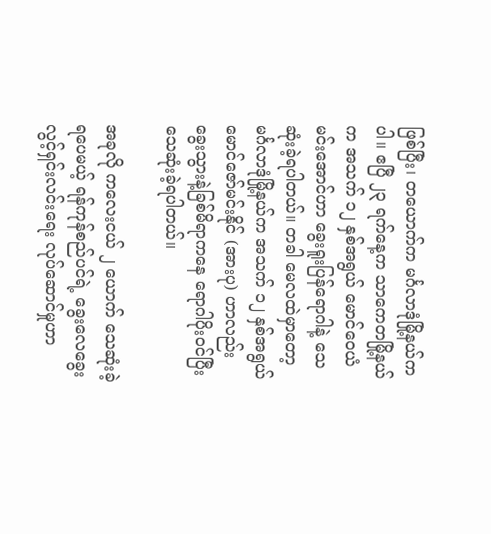ဖြစ်ပြီး၊ တယောက်က မင်္ဂလာဒုံမြို့နယ်ကပါ။ ဧပြီ ၂၃ ရက်နေ့က သာကေတမြို့နယ်က အသက် ၁၂ နှစ်အရွယ် မောင်ဝေယံမင်းအောင်ဟာ ခွေးရူးပြန်ရောဂါနဲ့ သေဆုံးခဲ့ရပါတယ်။ တခါ မေလထဲမှာတော့ မင်္ဂလာဒုံမြို့နယ်က အသက် ၁၂ နှစ်အရွယ် မောင်ဇော်မင်းနိုင် (အားပု) ဟာလည်း ခွေးသွားနဲ့ခြစ်မိရာကနေ ရောဂါပိုးဝင်ပြီး သေဆုံးခဲ့ရပါတယ်။

အခုလို ကလေးငယ် ၂ ယောက် သေဆုံးခဲ့ရပေမယ့် ရန်ကုန်စည်ပင်ရဲ့ ခွေးလေခွေးလွင့်ရှင်းလင်းရေး လုပ်ဆောင်မှုဟာ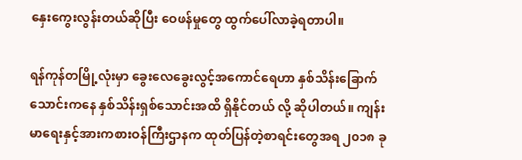နှေးကွေးလွန်းတယ်ဆိုပြီး ဝေဖန်မှုတွေ ထွက်ပေါ်လာခဲ့ရတာပါ။

ရန်ကုန်တမြို့လုံးမှာ ခွေးလေခွေးလွင့်အကောင်ရေဟာ နှစ်သိန်းခြောက်သောင်းကနေ နှစ်သိန်းရှစ်သောင်းအထိ ရှိနိုင်တယ် လို့ ဆိုပါတယ်။ ကျန်းမာရေးနှင့်အားကစားဝန်ကြီးဌာနက ထုတ်ပြန်တဲ့စာရင်းတွေအရ ၂၀၁၈ ခု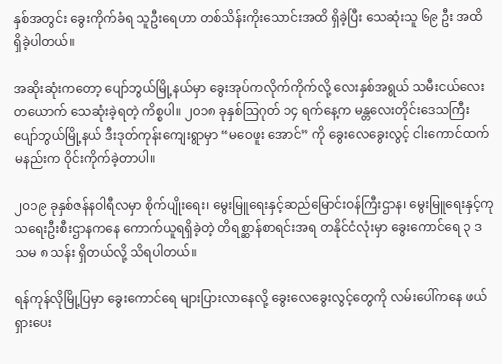နှစ်အတွင်း ခွေးကိုက်ခံရ သူဦးရေဟာ တစ်သိန်းကိုးသောင်းအထိ ရှိခဲ့ပြီး သေဆုံးသူ ၆၉ ဦး အထိ ရှိခဲ့ပါတယ်။

အဆိုးဆုံးကတော့ ပျော်ဘွယ်မြို့နယ်မှာ ခွေးအုပ်ကလိုက်ကိုက်လို့ လေးနှစ်အရွယ် သမီးငယ်လေးတယောက် သေဆုံးခဲ့ရတဲ့ ကိစ္စပါ။ ၂၀၁၈ ခုနှစ်သြဂုတ် ၁၄ ရက်နေ့က မန္တလေးတိုင်းဒေသကြီး ပျော်ဘွယ်မြို့နယ် ဒီးဒုတ်ကုန်းကျေးရွာမှာ “မဝေဖူး အောင်” ကို ခွေးလေခွေးလွင့် ငါးကောင်ထက်မနည်းက ဝိုင်းကိုက်ခဲ့တာပါ။

၂၀၁၉ ခုနှစ်ဇန်နဝါရီလမှာ စိုက်ပျိုးရေး၊ မွေးမြူရေးနှင့်ဆည်မြောင်းဝန်ကြီးဌာန၊ မွေးမြူရေးနှင့်ကုသရေးဦးစီးဌာနကနေ ကောက်ယူရရှိခဲ့တဲ့ တိရစ္ဆာန်စာရင်းအရ တနိုင်ငံလုံးမှာ ခွေးကောင်ရေ ၃ ဒသမ ၈ သန်း ရှိတယ်လို့ သိရပါတယ်။

ရန်ကုန်လိုမြို့ပြမှာ ခွေးကောင်ရေ များပြားလာနေလို့ ခွေးလေခွေးလွင့်တွေကို လမ်းပေါ်ကနေ ဖယ်ရှားပေး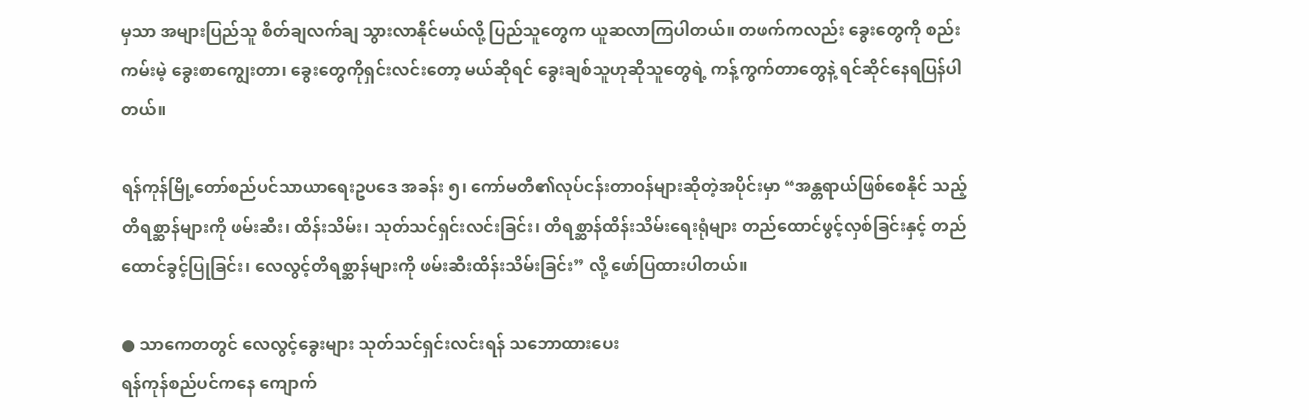မှသာ အများပြည်သူ စိတ်ချလက်ချ သွားလာနိုင်မယ်လို့ ပြည်သူတွေက ယူဆလာကြပါတယ်။ တဖက်ကလည်း ခွေးတွေကို စည်းကမ်းမဲ့ ခွေးစာကျွေးတာ၊ ခွေးတွေကိုရှင်းလင်းတော့ မယ်ဆိုရင် ခွေးချစ်သူဟုဆိုသူတွေရဲ့ ကန့်ကွက်တာတွေနဲ့ ရင်ဆိုင်နေရပြန်ပါတယ်။

ရန်ကုန်မြို့တော်စည်ပင်သာယာရေးဥပဒေ အခန်း ၅၊ ကော်မတီ၏လုပ်ငန်းတာဝန်များဆိုတဲ့အပိုင်းမှာ “အန္တရာယ်ဖြစ်စေနိုင် သည့် တိရစ္ဆာန်များကို ဖမ်းဆီး၊ ထိန်းသိမ်း၊ သုတ်သင်ရှင်းလင်းခြင်း၊ တိရစ္ဆာန်ထိန်းသိမ်းရေးရုံများ တည်ထောင်ဖွင့်လှစ်ခြင်းနှင့် တည်ထောင်ခွင့်ပြုခြင်း၊ လေလွင့်တိရစ္ဆာန်များကို ဖမ်းဆီးထိန်းသိမ်းခြင်း” လို့ ဖော်ပြထားပါတယ်။

● သာကေတတွင် လေလွင့်ခွေးများ သုတ်သင်ရှင်းလင်းရန် သဘောထားပေး
ရန်ကုန်စည်ပင်ကနေ ကျောက်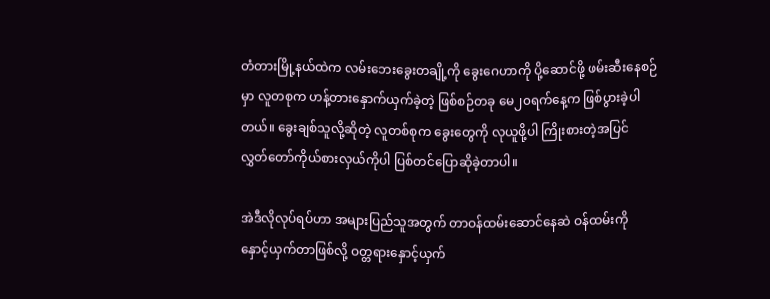တံတားမြို့နယ်ထဲက လမ်းဘေးခွေးတချို့ကို ခွေးဂေဟာကို ပို့ဆောင်ဖို့ ဖမ်းဆီးနေစဉ်မှာ လူတစုက ဟန့်တားနှောက်ယှက်ခဲ့တဲ့ ဖြစ်စဉ်တခု မေ၂၀ရက်နေ့က ဖြစ်ပွားခဲ့ပါတယ်။ ခွေးချစ်သူလို့ဆိုတဲ့ လူတစ်စုက ခွေးတွေကို လုယူဖို့ပါ ကြိုးစားတဲ့အပြင် လွှတ်တော်ကိုယ်စားလှယ်ကိုပါ ပြစ်တင်ပြောဆိုခဲ့တာပါ။

အဲဒီလိုလုပ်ရပ်ဟာ အများပြည်သူအတွက် တာဝန်ထမ်းဆောင်နေဆဲ ဝန်ထမ်းကို နှောင့်ယှက်တာဖြစ်လို့ ဝတ္တရားနှောင့်ယှက်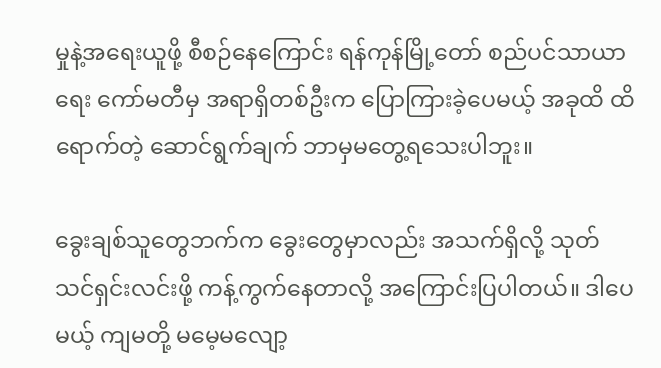မှုနဲ့အရေးယူဖို့ စီစဉ်နေကြောင်း ရန်ကုန်မြို့တော် စည်ပင်သာယာရေး ကော်မတီမှ အရာရှိတစ်ဦးက ပြောကြားခဲ့ပေမယ့် အခုထိ ထိရောက်တဲ့ ဆောင်ရွက်ချက် ဘာမှမတွေ့ရသေးပါဘူး။

ခွေးချစ်သူတွေဘက်က ခွေးတွေမှာလည်း အသက်ရှိလို့ သုတ်သင်ရှင်းလင်းဖို့ ကန့်ကွက်နေတာလို့ အကြောင်းပြပါတယ်။ ဒါပေမယ့် ကျမတို့ မမေ့မလျော့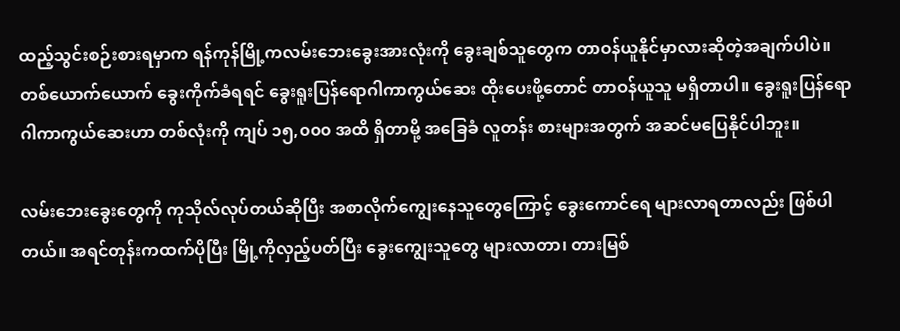ထည့်သွင်းစဉ်းစားရမှာက ရန်ကုန်မြို့ကလမ်းဘေးခွေးအားလုံးကို ခွေးချစ်သူတွေက တာဝန်ယူနိုင်မှာလားဆိုတဲ့အချက်ပါပဲ။ တစ်ယောက်ယောက် ခွေးကိုက်ခံရရင် ခွေးရူးပြန်ရောဂါကာကွယ်ဆေး ထိုးပေးဖို့တောင် တာဝန်ယူသူ မရှိတာပါ။ ခွေးရူးပြန်ရောဂါကာကွယ်ဆေးဟာ တစ်လုံးကို ကျပ် ၁၅,၀၀၀ အထိ ရှိတာမို့ အခြေခံ လူတန်း စားများအတွက် အဆင်မပြေနိုင်ပါဘူး။

လမ်းဘေးခွေးတွေကို ကုသိုလ်လုပ်တယ်ဆိုပြီး အစာလိုက်ကျွေးနေသူတွေကြောင့် ခွေးကောင်ရေ များလာရတာလည်း ဖြစ်ပါတယ်။ အရင်တုန်းကထက်ပိုပြီး မြို့ကိုလှည့်ပတ်ပြီး ခွေးကျွေးသူတွေ များလာတာ၊ တားမြစ်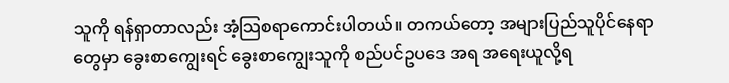သူကို ရန်ရှာတာလည်း အံ့သြစရာကောင်းပါတယ်။ တကယ်တော့ အများပြည်သူပိုင်နေရာတွေမှာ ခွေးစာကျွေးရင် ခွေးစာကျွေးသူကို စည်ပင်ဥပဒေ အရ အရေးယူလို့ရ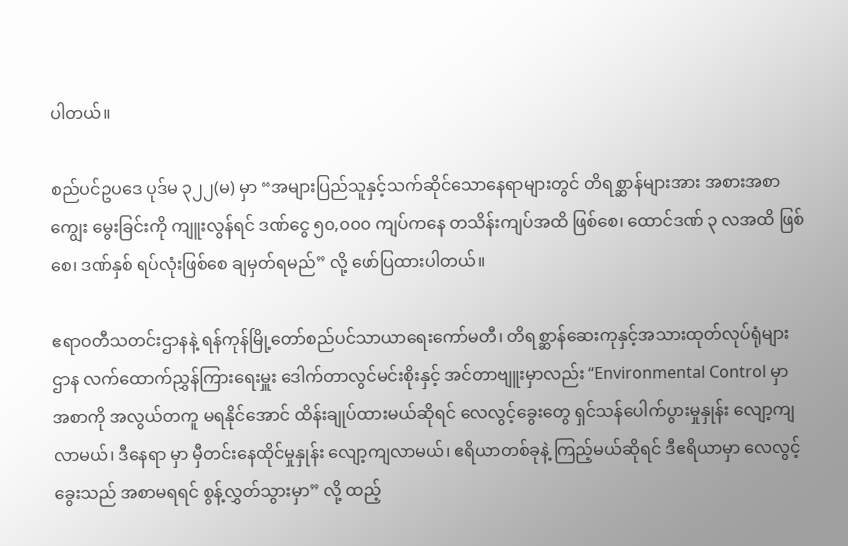ပါတယ်။

စည်ပင်ဥပဒေ ပုဒ်မ ၃၂၂(မ) မှာ “အများပြည်သူနှင့်သက်ဆိုင်သောနေရာများတွင် တိရစ္ဆာန်များအား အစားအစာကျွေး မွေးခြင်းကို ကျူးလွန်ရင် ဒဏ်ငွေ ၅၀,၀၀၀ ကျပ်ကနေ တသိန်းကျပ်အထိ ဖြစ်စေ၊ ထောင်ဒဏ် ၃ လအထိ ဖြစ်စေ၊ ဒဏ်နှစ် ရပ်လုံးဖြစ်စေ ချမှတ်ရမည်” လို့ ဖော်ပြထားပါတယ်။

ဧရာဝတီသတင်းဌာနနဲ့ ရန်ကုန်မြို့တော်စည်ပင်သာယာရေးကော်မတီ၊ တိရစ္ဆာန်ဆေးကုနှင့်အသားထုတ်လုပ်ရုံများဌာန လက်ထောက်ညွှန်ကြားရေးမှူး ဒေါက်တာလွင်မင်းစိုးနှင့် အင်တာဗျူးမှာလည်း “Environmental Control မှာ အစာကို အလွယ်တကူ မရနိုင်အောင် ထိန်းချုပ်ထားမယ်ဆိုရင် လေလွင့်ခွေးတွေ ရှင်သန်ပေါက်ပွားမှုနှုန်း လျော့ကျလာမယ်၊ ဒီနေရာ မှာ မှီတင်းနေထိုင်မှုနှုန်း လျော့ကျလာမယ်၊ ဧရိယာတစ်ခုနဲ့ ကြည့်မယ်ဆိုရင် ဒီဧရိယာမှာ လေလွင့်ခွေးသည် အစာမရရင် စွန့်လွှတ်သွားမှာ” လို့ ထည့်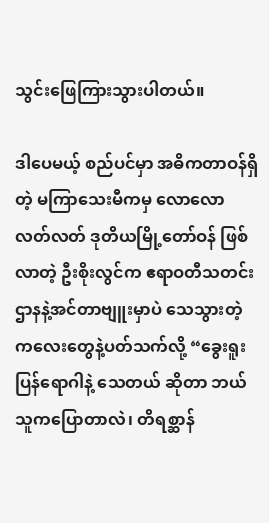သွင်းဖြေကြားသွားပါတယ်။

ဒါပေမယ့် စည်ပင်မှာ အဓိကတာဝန်ရှိတဲ့ မကြာသေးမီကမှ လောလောလတ်လတ် ဒုတိယမြို့တော်ဝန် ဖြစ်လာတဲ့ ဦးစိုးလွင်က ဧရာဝတီသတင်းဌာနနဲ့အင်တာဗျူးမှာပဲ သေသွားတဲ့ ကလေးတွေနဲ့ပတ်သက်လို့ “ခွေးရူးပြန်ရောဂါနဲ့ သေတယ် ဆိုတာ ဘယ်သူကပြောတာလဲ၊ တိရစ္ဆာန်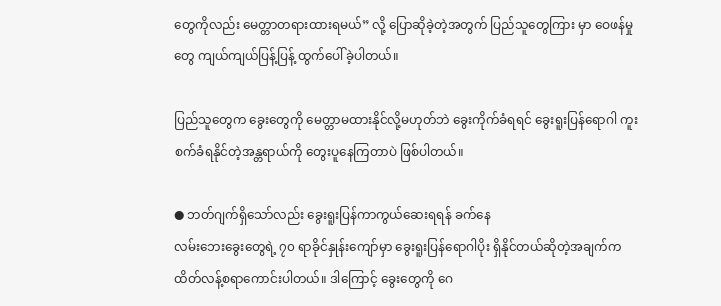တွေကိုလည်း မေတ္တာတရားထားရမယ်” လို့ ပြောဆိုခဲ့တဲ့အတွက် ပြည်သူတွေကြား မှာ ဝေဖန်မှုတွေ ကျယ်ကျယ်ပြန့်ပြန့် ထွက်ပေါ်ခဲ့ပါတယ်။

ပြည်သူတွေက ခွေးတွေကို မေတ္တာမထားနိုင်လို့မဟုတ်ဘဲ ခွေးကိုက်ခံရရင် ခွေးရူးပြန်ရောဂါ ကူးစက်ခံရနိုင်တဲ့အန္တရာယ်ကို တွေးပူနေကြတာပဲ ဖြစ်ပါတယ်။

● ဘတ်ဂျက်ရှိသော်လည်း ခွေးရူးပြန်ကာကွယ်ဆေးရရန် ခက်နေ
လမ်းဘေးခွေးတွေရဲ့ ၇၀ ရာခိုင်နှုန်းကျော်မှာ ခွေးရူးပြန်ရောဂါပိုး ရှိနိုင်တယ်ဆိုတဲ့အချက်က ထိတ်လန့်စရာကောင်းပါတယ်။ ဒါကြောင့် ခွေးတွေကို ဂေ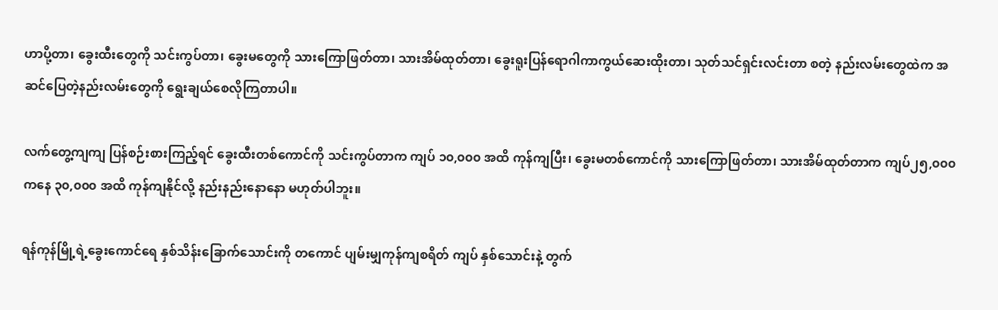ဟာပို့တာ၊ ခွေးထီးတွေကို သင်းကွပ်တာ၊ ခွေးမတွေကို သားကြောဖြတ်တာ၊ သားအိမ်ထုတ်တာ၊ ခွေးရူးပြန်ရောဂါကာကွယ်ဆေးထိုးတာ၊ သုတ်သင်ရှင်းလင်းတာ စတဲ့ နည်းလမ်းတွေထဲက အဆင်ပြေတဲ့နည်းလမ်းတွေကို ရွေးချယ်စေလိုကြတာပါ။

လက်တွေ့ကျကျ ပြန်စဉ်းစားကြည့်ရင် ခွေးထီးတစ်ကောင်ကို သင်းကွပ်တာက ကျပ် ၁၀,၀၀၀ အထိ ကုန်ကျပြီး၊ ခွေးမတစ်ကောင်ကို သားကြောဖြတ်တာ၊ သားအိမ်ထုတ်တာက ကျပ်၂၅,၀၀၀ ကနေ ၃၀,၀၀၀ အထိ ကုန်ကျနိုင်လို့ နည်းနည်းနောနော မဟုတ်ပါဘူး။

ရန်ကုန်မြို့ရဲ့ခွေးကောင်ရေ နှစ်သိန်းခြောက်သောင်းကို တကောင် ပျမ်းမျှကုန်ကျစရိတ် ကျပ် နှစ်သောင်းနဲ့ တွက်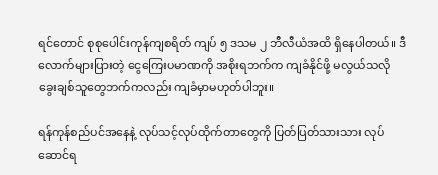ရင်တောင် စုစုပေါင်းကုန်ကျစရိတ် ကျပ် ၅ ဒသမ ၂ ဘီလီယံအထိ ရှိနေပါတယ်။ ဒီလောက်များပြားတဲ့ ငွေကြေးပမာဏကို အစိုးရဘက်က ကျခံနိုင်ဖို့ မလွယ်သလို ခွေးချစ်သူတွေဘက်ကလည်း ကျခံမှာမဟုတ်ပါဘူး။

ရန်ကုန်စည်ပင်အနေနဲ့ လုပ်သင့်လုပ်ထိုက်တာတွေကို ပြတ်ပြတ်သားသား လုပ်ဆောင်ရ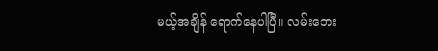မယ့်အချိန် ရောက်နေပါပြီ။ လမ်းဘေး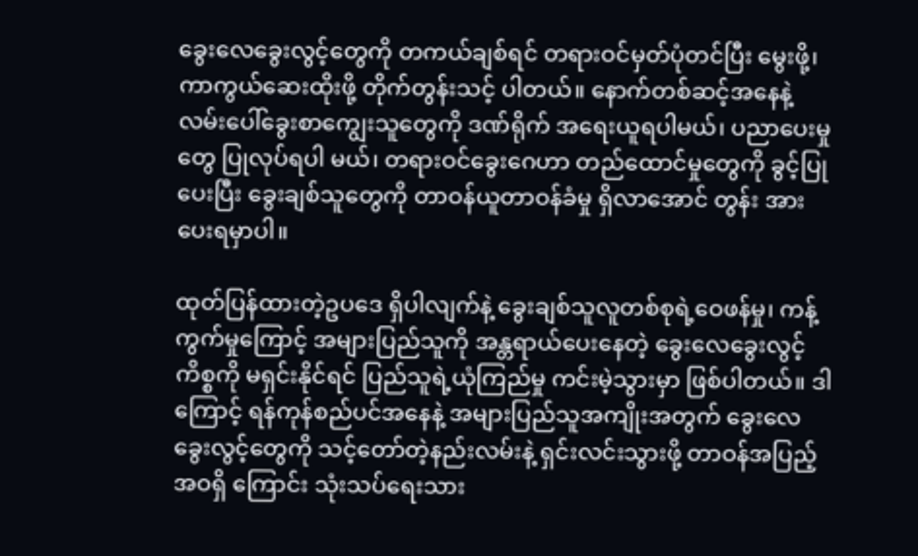ခွေးလေခွေးလွင့်တွေကို တကယ်ချစ်ရင် တရားဝင်မှတ်ပုံတင်ပြီး မွေးဖို့၊ ကာကွယ်ဆေးထိုးဖို့ တိုက်တွန်းသင့် ပါတယ်။ နောက်တစ်ဆင့်အနေနဲ့ လမ်းပေါ်ခွေးစာကျွေးသူတွေကို ဒဏ်ရိုက် အရေးယူရပါမယ်၊ ပညာပေးမှုတွေ ပြုလုပ်ရပါ မယ်၊ တရားဝင်ခွေးဂေဟာ တည်ထောင်မှုတွေကို ခွင့်ပြုပေးပြီး ခွေးချစ်သူတွေကို တာဝန်ယူတာဝန်ခံမှု ရှိလာအောင် တွန်း အားပေးရမှာပါ။

ထုတ်ပြန်ထားတဲ့ဥပဒေ ရှိပါလျက်နဲ့ ခွေးချစ်သူလူတစ်စုရဲ့ဝေဖန်မှု၊ ကန့်ကွက်မှုကြောင့် အများပြည်သူကို အန္တရာယ်ပေးနေတဲ့ ခွေးလေခွေးလွင့်ကိစ္စကို မရှင်းနိုင်ရင် ပြည်သူရဲ့ယုံကြည်မှု ကင်းမဲ့သွားမှာ ဖြစ်ပါတယ်။ ဒါကြောင့် ရန်ကုန်စည်ပင်အနေနဲ့ အများပြည်သူအကျိုးအတွက် ခွေးလေခွေးလွင့်တွေကို သင့်တော်တဲ့နည်းလမ်းနဲ့ ရှင်းလင်းသွားဖို့ တာဝန်အပြည့်အဝရှိ ကြောင်း သုံးသပ်ရေးသား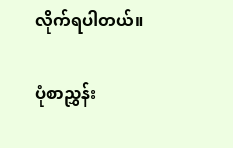လိုက်ရပါတယ်။

ပုံစာညွှန်း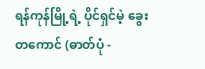ရန်ကုန်မြို့ရဲ့ ပိုင်ရှင်မဲ့ ခွေးတကောင် (ဓာတ်ပုံ -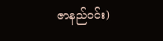ဇာနည်ဝင်း)